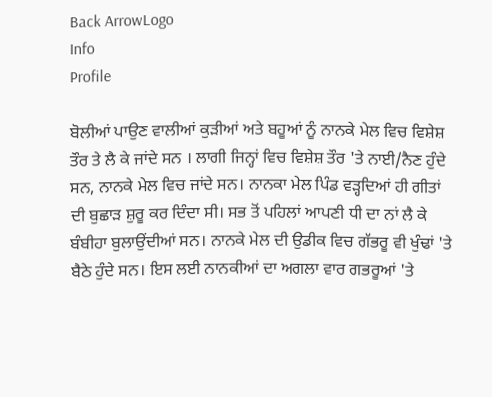Back ArrowLogo
Info
Profile

ਬੋਲੀਆਂ ਪਾਉਣ ਵਾਲੀਆਂ ਕੁੜੀਆਂ ਅਤੇ ਬਹੂਆਂ ਨੂੰ ਨਾਨਕੇ ਮੇਲ ਵਿਚ ਵਿਸ਼ੇਸ਼ ਤੌਰ ਤੇ ਲੈ ਕੇ ਜਾਂਦੇ ਸਨ । ਲਾਗੀ ਜਿਨ੍ਹਾਂ ਵਿਚ ਵਿਸ਼ੇਸ਼ ਤੌਰ 'ਤੇ ਨਾਈ/ਨੈਣ ਹੁੰਦੇ ਸਨ, ਨਾਨਕੇ ਮੇਲ ਵਿਚ ਜਾਂਦੇ ਸਨ। ਨਾਨਕਾ ਮੇਲ ਪਿੰਡ ਵੜ੍ਹਦਿਆਂ ਹੀ ਗੀਤਾਂ ਦੀ ਬੁਛਾੜ ਸ਼ੁਰੂ ਕਰ ਦਿੰਦਾ ਸੀ। ਸਭ ਤੋਂ ਪਹਿਲਾਂ ਆਪਣੀ ਧੀ ਦਾ ਨਾਂ ਲੈ ਕੇ ਬੰਬੀਹਾ ਬੁਲਾਉਂਦੀਆਂ ਸਨ। ਨਾਨਕੇ ਮੇਲ ਦੀ ਉਡੀਕ ਵਿਚ ਗੱਭਰੂ ਵੀ ਖੁੰਢਾਂ 'ਤੇ ਬੈਠੇ ਹੁੰਦੇ ਸਨ। ਇਸ ਲਈ ਨਾਨਕੀਆਂ ਦਾ ਅਗਲਾ ਵਾਰ ਗਭਰੂਆਂ 'ਤੇ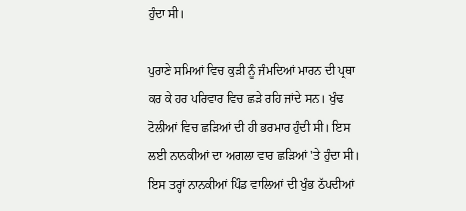ਹੁੰਦਾ ਸੀ।

ਪੁਰਾਣੇ ਸਮਿਆਂ ਵਿਚ ਕੁੜੀ ਨੂੰ ਜੰਮਦਿਆਂ ਮਾਰਨ ਦੀ ਪ੍ਰਥਾ ਕਰ ਕੇ ਹਰ ਪਰਿਵਾਰ ਵਿਚ ਛੜੇ ਰਹਿ ਜਾਂਦੇ ਸਨ। ਖੁੰਢ ਟੋਲੀਆਂ ਵਿਚ ਛੜਿਆਂ ਦੀ ਹੀ ਭਰਮਾਰ ਹੁੰਦੀ ਸੀ। ਇਸ ਲਈ ਨਾਨਕੀਆਂ ਦਾ ਅਗਲਾ ਵਾਰ ਛੜਿਆਂ 'ਤੇ ਹੁੰਦਾ ਸੀ। ਇਸ ਤਰ੍ਹਾਂ ਨਾਨਕੀਆਂ ਪਿੰਡ ਵਾਲਿਆਂ ਦੀ ਖੁੰਭ ਠੱਪਦੀਆਂ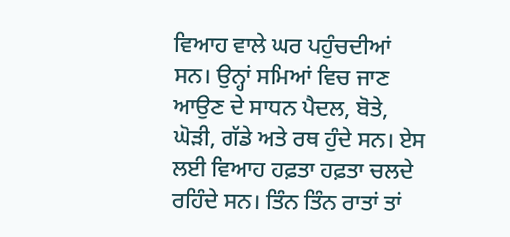ਵਿਆਹ ਵਾਲੇ ਘਰ ਪਹੁੰਚਦੀਆਂ ਸਨ। ਉਨ੍ਹਾਂ ਸਮਿਆਂ ਵਿਚ ਜਾਣ ਆਉਣ ਦੇ ਸਾਧਨ ਪੈਦਲ, ਬੋਤੇ, ਘੋੜੀ, ਗੱਡੇ ਅਤੇ ਰਥ ਹੁੰਦੇ ਸਨ। ਏਸ ਲਈ ਵਿਆਹ ਹਫ਼ਤਾ ਹਫ਼ਤਾ ਚਲਦੇ ਰਹਿੰਦੇ ਸਨ। ਤਿੰਨ ਤਿੰਨ ਰਾਤਾਂ ਤਾਂ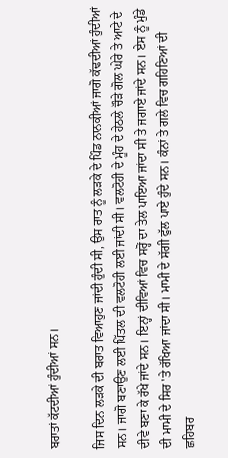ਬਰਾਤਾਂ ਕੱਟਦੀਆਂ ਹੁੰਦੀਆਂ ਸਨ।

ਜਿਸ ਦਿਨ ਲੜਕੇ ਦੀ ਬਰਾਤ ਵਿਆਹੁਣ ਜਾਂਦੀ ਹੁੰਦੀ ਸੀ, ਉਸ ਰਾਤ ਨੂੰ ਲੜਕੇ ਦੇ ਪਿੰਡ ਨਾਨਕੀਆਂ ਜਾਗੋ ਕੱਢਦੀਆਂ ਹੁੰਦੀਆਂ ਸਨ। ਜਾਗੋ ਬਣਾਉਣ ਲਈ ਪਿੱਤਲ ਦੀ ਵਲਟੋਹੀ ਲਈ ਜਾਂਦੀ ਸੀ। ਵਲਟੋਹੀ ਦੇ ਮੂੰਹ ਦੇ ਹੇਠਲੇ ਚੌੜੇ ਗੋਲ ਘੇਰੇ ਤੇ ਆਟੇ ਦੇ ਦੀਵੇ ਬਣਾ ਕੇ ਰੱਖੇ ਜਾਂਦੇ ਸਨ। ਇਨ੍ਹਾਂ ਦੀਵਿਆਂ ਵਿਚ ਸਰ੍ਹੋਂ ਦਾ ਤੇਲ ਪਾਇਆ ਜਾਂਦਾ ਸੀ ਤੇ ਜਗਾਏ ਜਾਂਦੇ ਸਨ। ਏਸ ਨੂੰ ਮੁੰਡੇ ਦੀ ਮਾਮੀ ਦੇ ਸਿਰ 'ਤੇ ਰੱਖਿਆ ਜਾਂਦਾ ਸੀ। ਮਾਮੀ ਦੇ ਸੱਗੀ ਫੁੱਲ ਪਾਏ ਹੁੰਦੇ ਸਨ। ਕੰਨਾਂ ਤੇ ਗਲੇ ਵਿਚ ਗਹਿਣਿਆਂ ਦੀ ਛਹਿਬਰ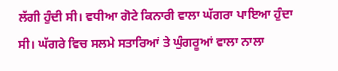ਲੱਗੀ ਹੁੰਦੀ ਸੀ। ਵਧੀਆ ਗੋਟੇ ਕਿਨਾਰੀ ਵਾਲਾ ਘੱਗਰਾ ਪਾਇਆ ਹੁੰਦਾ ਸੀ। ਘੱਗਰੇ ਵਿਚ ਸਲਮੇ ਸਤਾਰਿਆਂ ਤੇ ਘੁੰਗਰੂਆਂ ਵਾਲਾ ਨਾਲਾ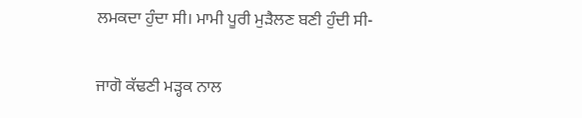ਲਮਕਦਾ ਹੁੰਦਾ ਸੀ। ਮਾਮੀ ਪੂਰੀ ਮੁੜੈਲਣ ਬਣੀ ਹੁੰਦੀ ਸੀ-

ਜਾਗੋ ਕੱਢਣੀ ਮੜ੍ਹਕ ਨਾਲ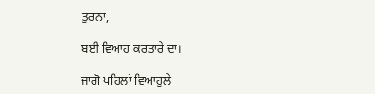ਤੁਰਨਾ,

ਬਈ ਵਿਆਹ ਕਰਤਾਰੇ ਦਾ।

ਜਾਗੋ ਪਹਿਲਾਂ ਵਿਆਹੁਲੇ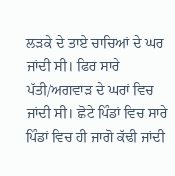ਲੜਕੇ ਦੇ ਤਾਏ ਚਾਚਿਆਂ ਦੇ ਘਰ ਜਾਂਦੀ ਸੀ। ਫਿਰ ਸਾਰੇ ਪੱਤੀ/ਅਗਵਾੜ ਦੇ ਘਰਾਂ ਵਿਚ ਜਾਂਦੀ ਸੀ। ਛੋਟੇ ਪਿੰਡਾਂ ਵਿਚ ਸਾਰੇ ਪਿੰਡਾਂ ਵਿਚ ਹੀ ਜਾਗੋ ਕੱਢੀ ਜਾਂਦੀ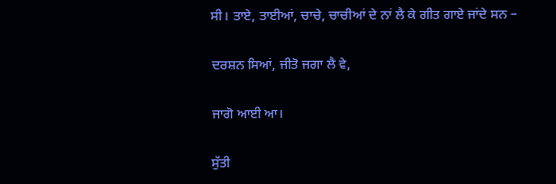ਸੀ। ਤਾਏ, ਤਾਈਆਂ, ਚਾਚੇ, ਚਾਚੀਆਂ ਦੇ ਨਾਂ ਲੈ ਕੇ ਗੀਤ ਗਾਏ ਜਾਂਦੇ ਸਨ –

ਦਰਸ਼ਨ ਸਿਆਂ, ਜੀਤੋ ਜਗਾ ਲੈ ਵੇ,

ਜਾਗੋ ਆਈ ਆ।

ਸੁੱਤੀ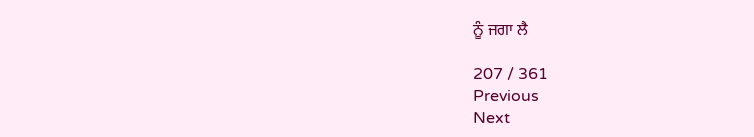ਨੂੰ ਜਗਾ ਲੈ

207 / 361
Previous
Next